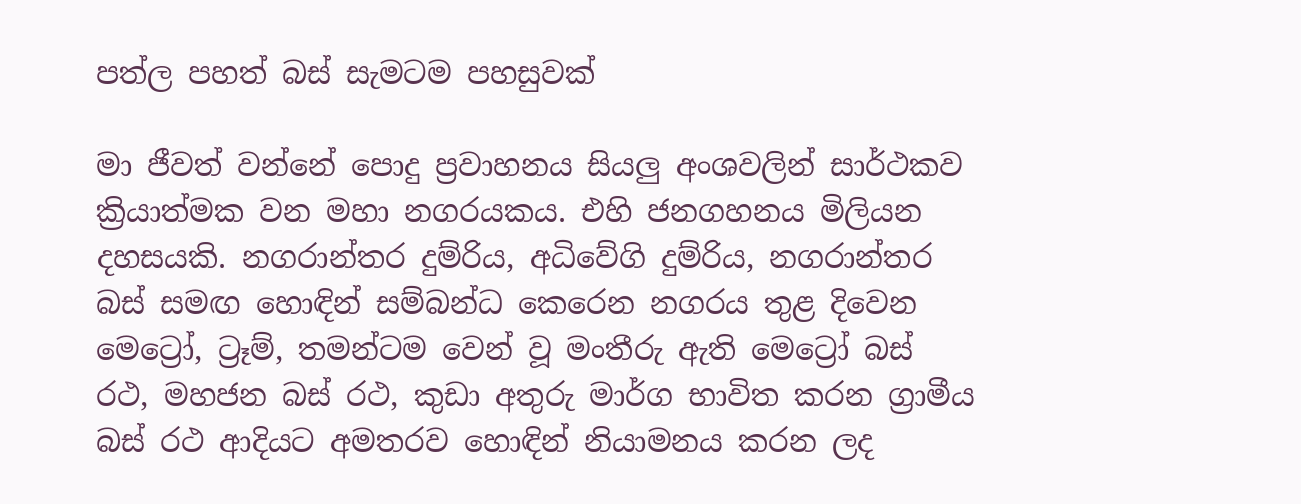පත්ල පහත් බස් සැමටම පහසුවක්

මා ජීවත් වන්නේ පොදු ප්‍රවාහනය සියලු අංශවලින් සාර්ථකව ක්‍රියාත්මක වන මහා නගරයකය. එහි ජනගහනය මිලියන දහසයකි. නගරාන්තර දුම්රිය, අධිවේගි දුම්රිය, නගරාන්තර බස් සමඟ හොඳින් සම්බන්ධ කෙරෙන නගරය තුළ දිවෙන මෙට්‍රෝ, ට්‍රෑම්, තමන්ටම වෙන් වූ මංතීරු ඇති මෙට්‍රෝ බස් රථ, මහජන බස් රථ, කුඩා අතුරු මාර්ග භාවිත කරන ග්‍රාමීය බස් රථ ආදියට අමතරව හොඳින් නියාමනය කරන ලද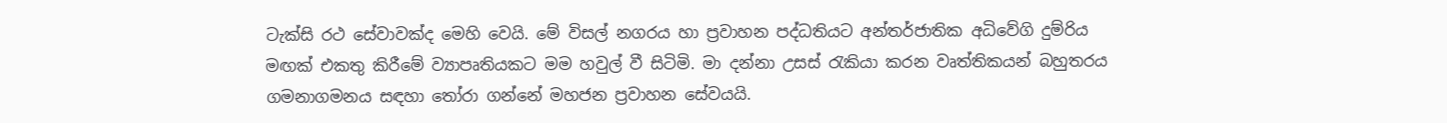ටැක්සි රථ සේවාවක්ද මෙහි වෙයි. මේ විසල් නගරය හා ප්‍රවාහන පද්ධතියට අන්තර්ජාතික අධිවේගි දුම්රිය මඟක් එකතු කිරීමේ ව්‍යාපෘතියකට මම හවුල් වී සිටිමි. මා දන්නා උසස් රැකියා කරන වෘත්තිකයන් බහුතරය ගමනාගමනය සඳහා තෝරා ගන්නේ මහජන ප්‍රවාහන සේවයයි.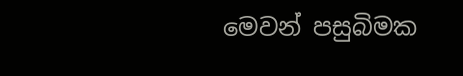මෙවන් පසුබිමක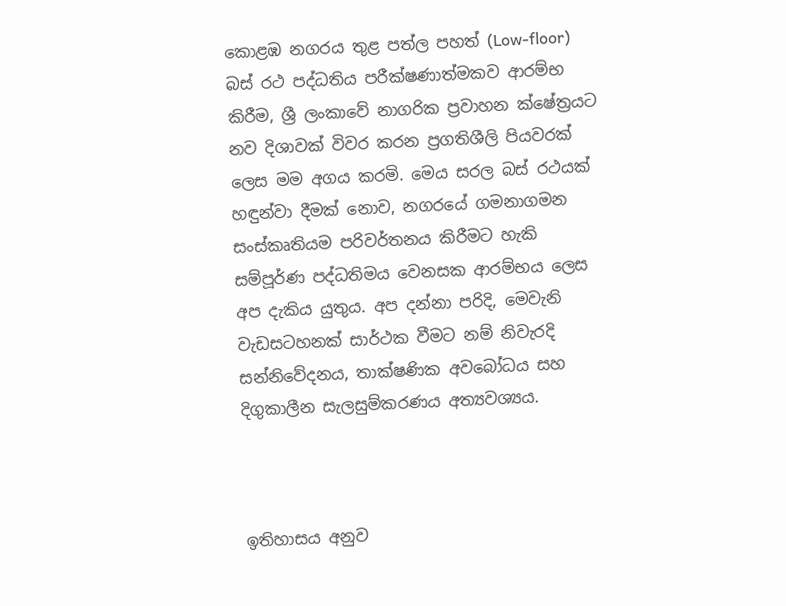කොළඹ නගරය තුළ පත්ල පහත් (Low-floor) බස් රථ පද්ධතිය පරීක්ෂණාත්මකව ආරම්භ කිරීම, ශ්‍රී ලංකාවේ නාගරික ප්‍රවාහන ක්ෂේත්‍රයට නව දිශාවක් විවර කරන ප්‍රගතිශීලි පියවරක් ලෙස මම අගය කරමි. මෙය සරල බස් රථයක් හඳුන්වා දීමක් නොව, නගරයේ ගමනාගමන සංස්කෘතියම පරිවර්තනය කිරීමට හැකි සම්පූර්ණ පද්ධතිමය වෙනසක ආරම්භය ලෙස අප දැකිය යුතුය. අප දන්නා පරිදි, මෙවැනි වැඩසටහනක් සාර්ථක වීමට නම් නිවැරදි සන්නිවේදනය, තාක්ෂණික අවබෝධය සහ දිගුකාලීන සැලසුම්කරණය අත්‍යවශ්‍යය.



ඉතිහාසය අනුව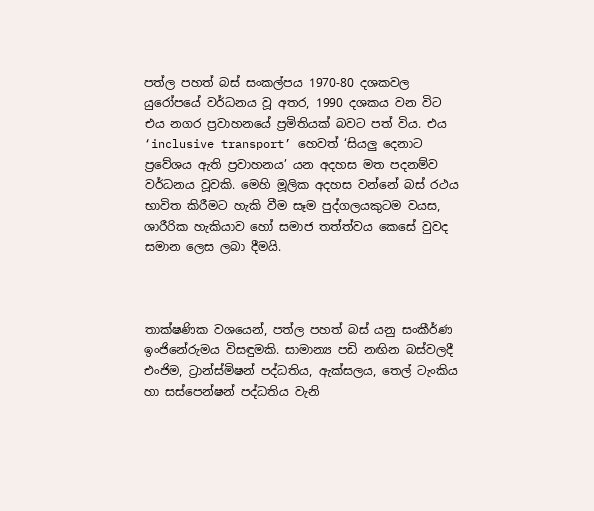පත්ල පහත් බස් සංකල්පය 1970-80 දශකවල යුරෝපයේ වර්ධනය වූ අතර, 1990 දශකය වන විට එය නගර ප්‍රවාහනයේ ප්‍රමිතියක් බවට පත් විය. එය ‘inclusive transport’ හෙවත් ‘සියලු දෙනාට ප්‍රවේශය ඇති ප්‍රවාහනය’ යන අදහස මත පදනම්ව වර්ධනය වූවකි. මෙහි මූලික අදහස වන්නේ බස් රථය භාවිත කිරීමට හැකි වීම සෑම පුද්ගලයකුටම වයස, ශාරීරික හැකියාව හෝ සමාජ තත්ත්වය කෙසේ වුවද සමාන ලෙස ලබා දීමයි.



තාක්ෂණික වශයෙන්, පත්ල පහත් බස් යනු සංකීර්ණ ඉංජිනේරුමය විසඳුමකි. සාමාන්‍ය පඩි නඟින බස්වලදී එංජිම, ට්‍රාන්ස්මිෂන් පද්ධතිය, ඇක්සලය, තෙල් ටැංකිය හා සස්පෙන්ෂන් පද්ධතිය වැනි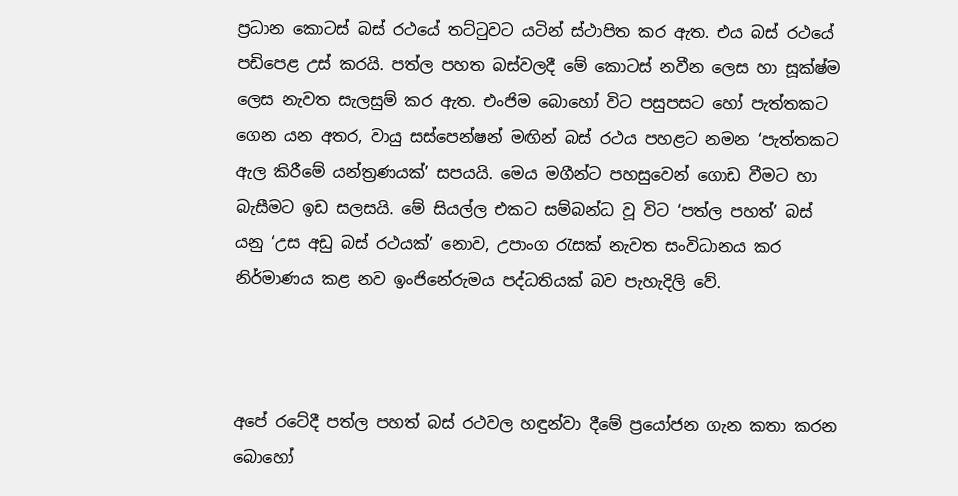ප්‍රධාන කොටස් බස් රථයේ තට්ටුවට යටින් ස්ථාපිත කර ඇත. එය බස් රථයේ පඩිපෙළ උස් කරයි. පත්ල පහත බස්වලදී මේ කොටස් නවීන ලෙස හා සූක්ෂ්ම ලෙස නැවත සැලසුම් කර ඇත. එංජිම බොහෝ විට පසුපසට හෝ පැත්තකට ගෙන යන අතර, වායු සස්පෙන්ෂන් මඟින් බස් රථය පහළට නමන ‘පැත්තකට ඇල කිරීමේ යන්ත්‍රණයක්’ සපයයි. මෙය මගීන්ට පහසුවෙන් ගොඩ වීමට හා බැසීමට ඉඩ සලසයි. මේ සියල්ල එකට සම්බන්ධ වූ විට ‘පත්ල පහත්’ බස් යනු ‘උස අඩු බස් රථයක්’ නොව, උපාංග රැසක් නැවත සංවිධානය කර නිර්මාණය කළ නව ඉංජිනේරුමය පද්ධතියක් බව පැහැදිලි වේ.



අපේ රටේදී පත්ල පහත් බස් රථවල හඳුන්වා දීමේ ප්‍රයෝජන ගැන කතා කරන බොහෝ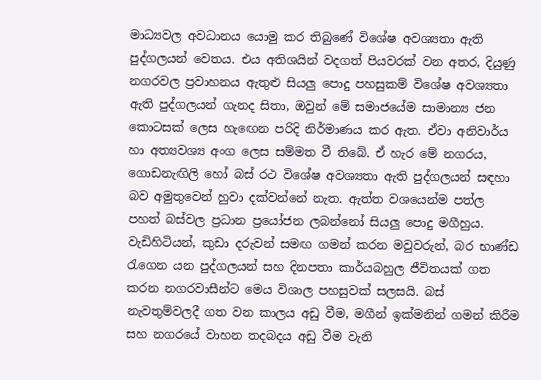මාධ්‍යවල අවධානය යොමු කර තිබුණේ විශේෂ අවශ්‍යතා ඇති පුද්ගලයන් වෙතය. එය අතිශයින් වදගත් පියවරක් වන අතර, දියුණු නගරවල ප්‍රවාහනය ඇතුළු සියලු පොදු පහසුකම් විශේෂ අවශ්‍යතා ඇති පුද්ගලයන් ගැනද සිතා, ඔවුන් මේ සමාජයේම සාමාන්‍ය ජන කොටසක් ලෙස හැඟෙන පරිදි නිර්මාණය කර ඇත. ඒවා අනිවාර්ය හා අත්‍යවශ්‍ය අංග ලෙස සම්මත වී තිබේ. ඒ හැර මේ නගරය, ගොඩනැඟිලි හෝ බස් රථ විශේෂ අවශ්‍යතා ඇති පුද්ගලයන් සඳහා බව අමුතුවෙන් හුවා දක්වන්නේ නැත. ඇත්ත වශයෙන්ම පත්ල පහත් බස්වල ප්‍රධාන ප්‍රයෝජන ලබන්නෝ සියලු පොදු මගීහුය. වැඩිහිටියන්, කුඩා දරුවන් සමඟ ගමන් කරන මවුවරුන්, බර භාණ්ඩ රැගෙන යන පුද්ගලයන් සහ දිනපතා කාර්යබහුල ජීවිතයක් ගත කරන නගරවාසීන්ට මෙය විශාල පහසුවක් සලසයි. බස් නැවතුම්වලදී ගත වන කාලය අඩු වීම, මගීන් ඉක්මනින් ගමන් කිරීම සහ නගරයේ වාහන තදබදය අඩු වීම වැනි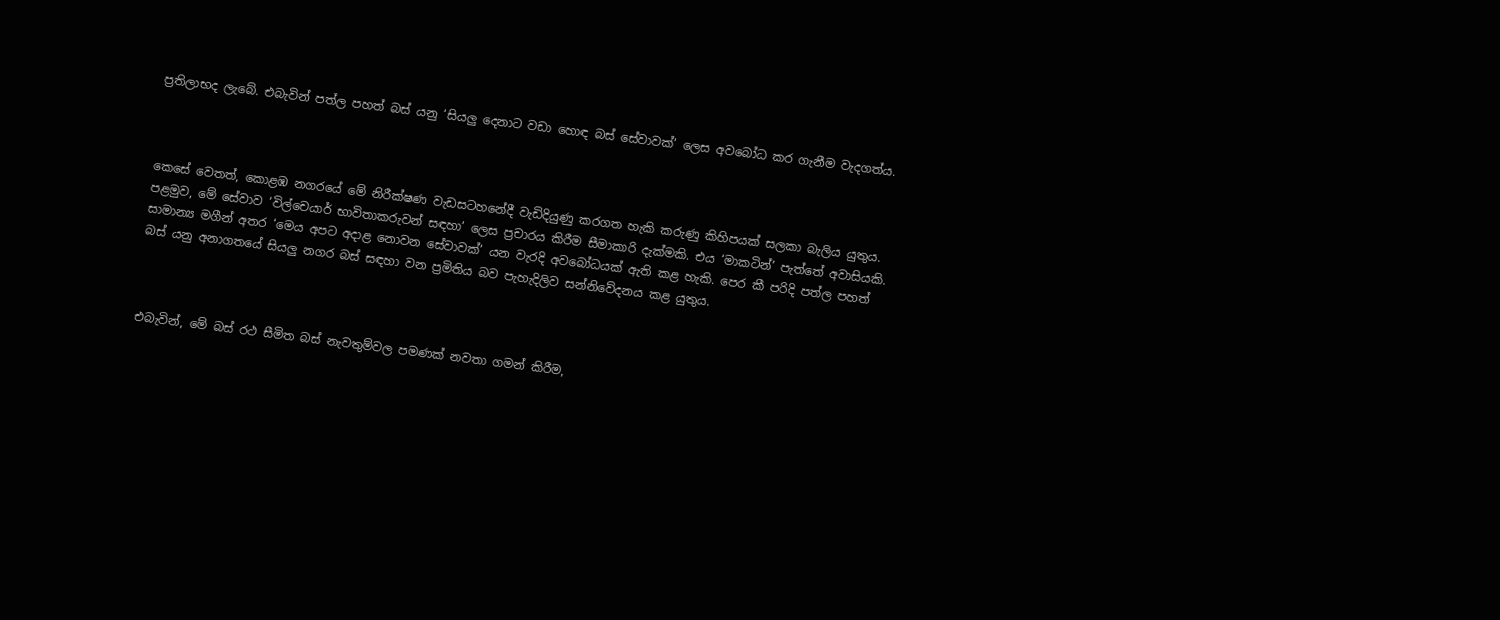ප්‍රතිලාභද ලැබේ. එබැවින් පත්ල පහත් බස් යනු ‘සියලු දෙනාට වඩා හොඳ බස් සේවාවක්’ ලෙස අවබෝධ කර ගැනීම වැදගත්ය.



කෙසේ වෙතත්, කොළඹ නගරයේ මේ නිරීක්ෂණ වැඩසටහනේදී වැඩිදියුණු කරගත හැකි කරුණු කිහිපයක් සලකා බැලිය යුතුය. පළමුව, මේ සේවාව ‘විල්චෙයාර් භාවිතාකරුවන් සඳහා’ ලෙස ප්‍රචාරය කිරීම සීමාකාරි දැක්මකි. එය ‘මාකටින්’ පැත්තේ අවාසියකි. සාමාන්‍ය මගීන් අතර ‘මෙය අපට අදාළ නොවන සේවාවක්’ යන වැරදි අවබෝධයක් ඇති කළ හැකි. පෙර කී පරිදි පත්ල පහත් බස් යනු අනාගතයේ සියලු නගර බස් සඳහා වන ප්‍රමිතිය බව පැහැදිලිව සන්නිවේදනය කළ යුතුය.



එබැවින්, මේ බස් රථ සීමිත බස් නැවතුම්වල පමණක් නවතා ගමන් කිරීම,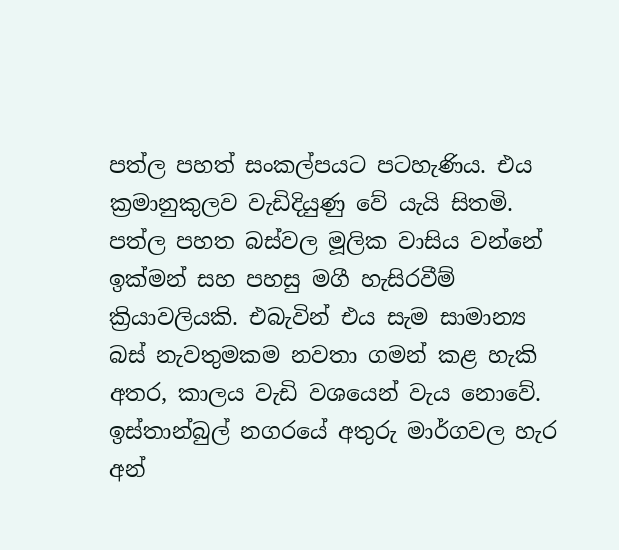පත්ල පහත් සංකල්පයට පටහැණිය. එය ක්‍රමානුකුලව වැඩිදියුණු වේ යැයි සිතමි. පත්ල පහත බස්වල මූලික වාසිය වන්නේ ඉක්මන් සහ පහසු මගී හැසිරවීම් ක්‍රියාවලියකි. එබැවින් එය සැම සාමාන්‍ය බස් නැවතුමකම නවතා ගමන් කළ හැකි අතර, කාලය වැඩි වශයෙන් වැය නොවේ. ඉස්තාන්බුල් නගරයේ අතුරු මාර්ගවල හැර අන්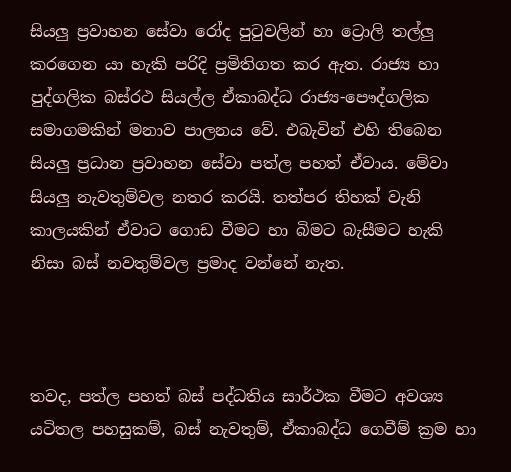සියලු ප්‍රවාහන සේවා රෝද පුටුවලින් හා ට්‍රොලි තල්ලු කරගෙන යා හැකි පරිදි ප්‍රමිතිගත කර ඇත. රාජ්‍ය හා පුද්ගලික බස්රථ සියල්ල ඒකාබද්ධ රාජ්‍ය-පෞද්ගලික සමාගමකින් මනාව පාලනය වේ. එබැවින් එහි තිබෙන සියලු ප්‍රධාන ප්‍රවාහන සේවා පත්ල පහත් ඒවාය. මේවා සියලු නැවතුම්වල නතර කරයි. තත්පර තිහක් වැනි කාලයකින් ඒවාට ගොඩ වීමට හා බිමට බැසීමට හැකි නිසා බස් නවතුම්වල ප්‍රමාද වන්නේ නැත.



තවද, පත්ල පහත් බස් පද්ධතිය සාර්ථක වීමට අවශ්‍ය යටිතල පහසුකම්, බස් නැවතුම්, ඒකාබද්ධ ගෙවීම් ක්‍රම හා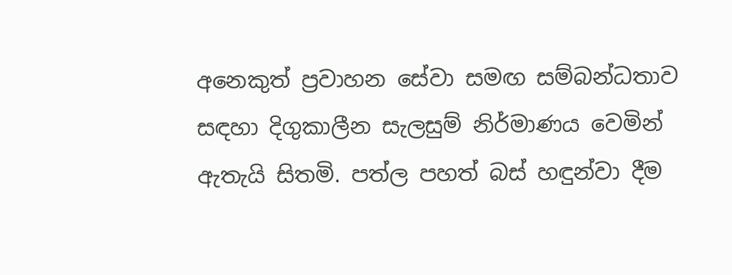අනෙකුත් ප්‍රවාහන සේවා සමඟ සම්බන්ධතාව සඳහා දිගුකාලීන සැලසුම් නිර්මාණය වෙමින් ඇතැයි සිතමි. පත්ල පහත් බස් හඳුන්වා දීම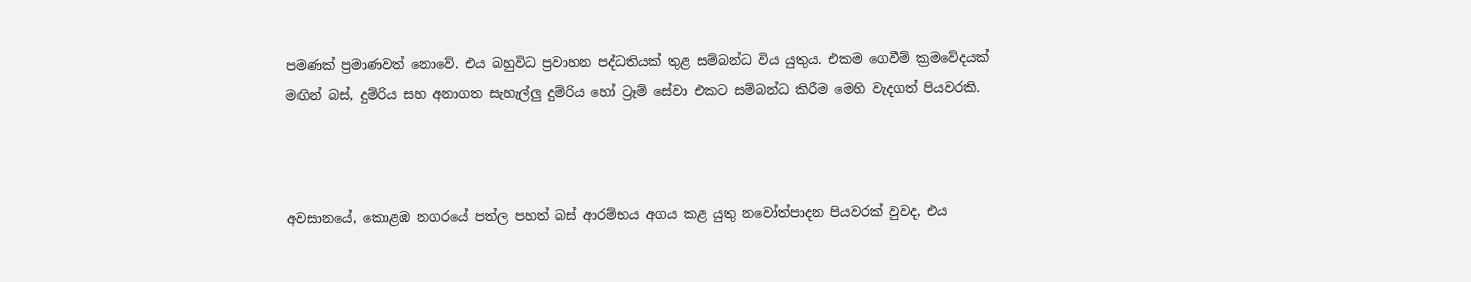පමණක් ප්‍රමාණවත් නොවේ. එය බහුවිධ ප්‍රවාහන පද්ධතියක් තුළ සම්බන්ධ විය යුතුය. එකම ගෙවීම් ක්‍රමවේදයක් මඟින් බස්, දුම්රිය සහ අනාගත සැහැල්ලු දුම්රිය හෝ ට්‍රෑම් සේවා එකට සම්බන්ධ කිරීම මෙහි වැදගත් පියවරකි.



අවසානයේ, කොළඹ නගරයේ පත්ල පහත් බස් ආරම්භය අගය කළ යුතු නවෝත්පාදන පියවරක් වුවද, එය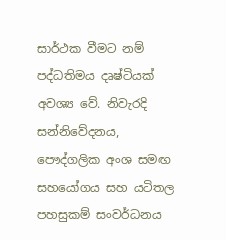සාර්ථක වීමට නම් පද්ධතිමය දෘෂ්ටියක් අවශ්‍ය වේ. නිවැරදි සන්නිවේදනය, පෞද්ගලික අංශ සමඟ සහයෝගය සහ යටිතල පහසුකම් සංවර්ධනය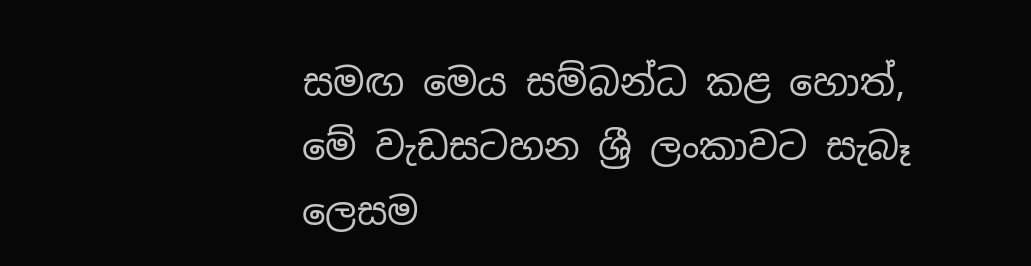සමඟ මෙය සම්බන්ධ කළ හොත්, මේ වැඩසටහන ශ්‍රී ලංකාවට සැබෑ ලෙසම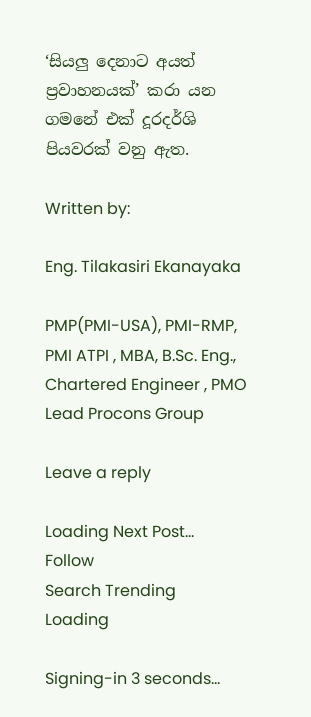‘සියලු දෙනාට අයත් ප්‍රවාහනයක්’ කරා යන ගමනේ එක් දූරදර්ශි පියවරක් වනු ඇත.

Written by:

Eng. Tilakasiri Ekanayaka

PMP(PMI-USA), PMI-RMP, PMI ATPI , MBA, B.Sc. Eng., Chartered Engineer , PMO Lead Procons Group

Leave a reply

Loading Next Post...
Follow
Search Trending
Loading

Signing-in 3 seconds...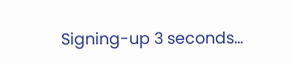Signing-up 3 seconds...